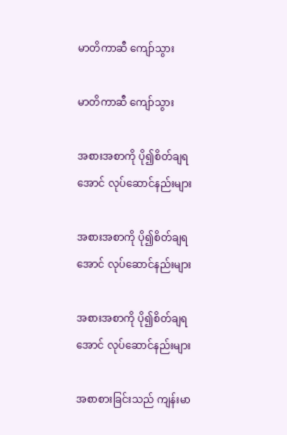မာတိကာဆီ ကျော်သွား

မာတိကာဆီ ကျော်သွား

အစားအစာကို ပို၍စိတ်ချရအောင် လုပ်ဆောင်နည်းများ

အစားအစာကို ပို၍စိတ်ချရအောင် လုပ်ဆောင်နည်းများ

အစားအစာကို ပို၍စိတ်ချရအောင် လုပ်ဆောင်နည်းများ

အစာစားခြင်းသည် ကျန်းမာ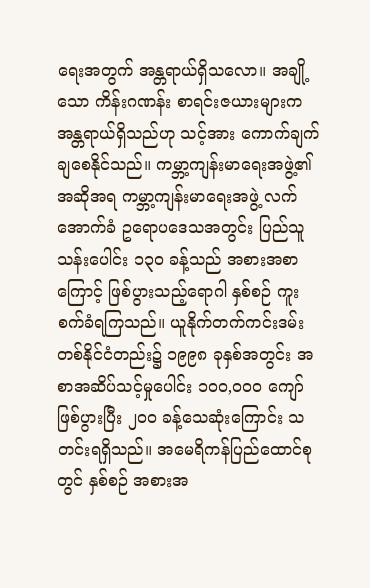ရေးအတွက် အန္တရာယ်ရှိသလော။ အချို့သော ကိန်းဂဏန်း စာရင်းဇယားများက အန္တရာယ်ရှိသည်ဟု သင့်အား ကောက်ချက်ချစေနိုင်သည်။ ကမ္ဘာ့ကျန်းမာရေးအဖွဲ့၏ အဆိုအရ ကမ္ဘာ့ကျန်းမာရေးအဖွဲ့ လက်အောက်ခံ ဥရောပဒေသအတွင်း ပြည်သူသန်းပေါင်း ၁၃၀ ခန့်သည် အစားအစာကြောင့် ဖြစ်ပွားသည့်ရောဂါ နှစ်စဉ် ကူးစက်ခံရကြသည်။ ယူနိုက်တက်ကင်းဒမ်း တစ်နိုင်ငံတည်း၌ ၁၉၉၈ ခုနှစ်အတွင်း အစာအဆိပ်သင့်မှုပေါင်း ၁၀၀,၀၀၀ ကျော်ဖြစ်ပွားပြီး ၂၀၀ ခန့်သေဆုံးကြောင်း သတင်းရရှိသည်။ အမေရိကန်ပြည်ထောင်စုတွင် နှစ်စဉ် အစားအ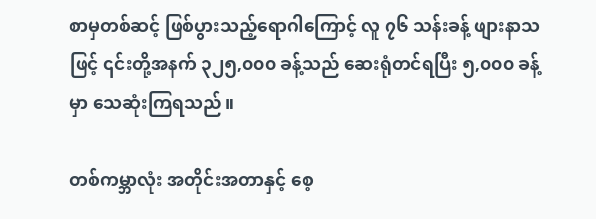စာမှတစ်ဆင့် ဖြစ်ပွားသည့်ရောဂါကြောင့် လူ ၇၆ သန်းခန့် ဖျားနာသဖြင့် ၎င်းတို့အနက် ၃၂၅,၀၀၀ ခန့်သည် ဆေးရုံတင်ရပြီး ၅,၀၀၀ ခန့်မှာ သေဆုံးကြရသည်။

တစ်ကမ္ဘာလုံး အတိုင်းအတာနှင့် စေ့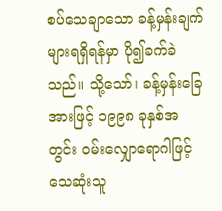စပ်သေချာသော ခန့်မှန်းချက်များရရှိရန်မှာ ပို၍ခက်ခဲသည်။ သို့သော်၊ ခန့်မှန်းခြေအားဖြင့် ၁၉၉၈ ခုနှစ်အတွင်း ဝမ်းလျှောရောဂါဖြင့် သေဆုံးသူ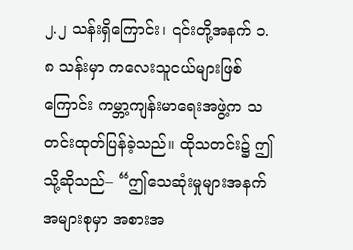၂.၂ သန်းရှိကြောင်း၊ ၎င်းတို့အနက် ၁.၈ သန်းမှာ ကလေးသူငယ်များဖြစ်ကြောင်း ကမ္ဘာ့ကျန်းမာရေးအဖွဲ့က သတင်းထုတ်ပြန်ခဲ့သည်။ ထိုသတင်း၌ ဤသို့ဆိုသည်– “ဤသေဆုံးမှုများအနက် အများစုမှာ အစားအ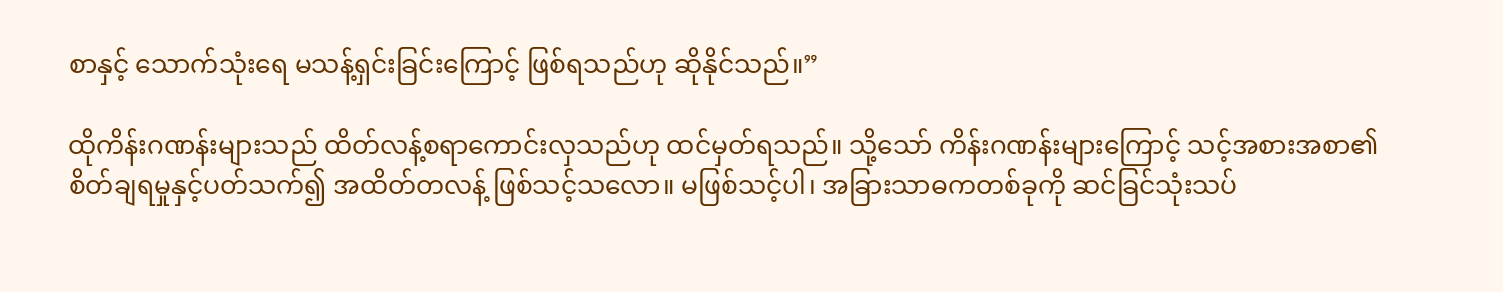စာနှင့် သောက်သုံးရေ မသန့်ရှင်းခြင်းကြောင့် ဖြစ်ရသည်ဟု ဆိုနိုင်သည်။”

ထိုကိန်းဂဏန်းများသည် ထိတ်လန့်စရာကောင်းလှသည်ဟု ထင်မှတ်ရသည်။ သို့သော် ကိန်းဂဏန်းများကြောင့် သင့်အစားအစာ၏ စိတ်ချရမှုနှင့်ပတ်သက်၍ အထိတ်တလန့် ဖြစ်သင့်သလော။ မဖြစ်သင့်ပါ၊ အခြားသာဓကတစ်ခုကို ဆင်ခြင်သုံးသပ်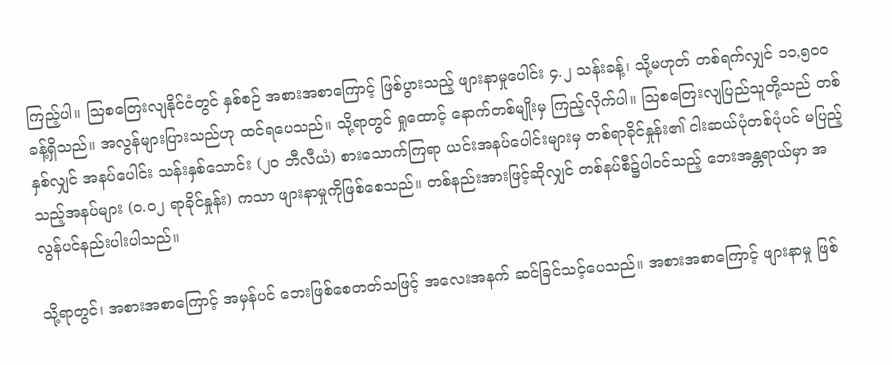ကြည့်ပါ။ ဩစတြေးလျနိုင်ငံတွင် နှစ်စဉ် အစားအစာကြောင့် ဖြစ်ပွားသည့် ဖျားနာမှုပေါင်း ၄.၂ သန်းခန့်၊ သို့မဟုတ် တစ်ရက်လျှင် ၁၁,၅၀၀ ခန့်ရှိသည်။ အလွန်များပြားသည်ဟု ထင်ရပေသည်။ သို့ရာတွင် ရှုထောင့် နောက်တစ်မျိုးမှ ကြည့်လိုက်ပါ။ ဩစတြေးလျပြည်သူတို့သည် တစ်နှစ်လျှင် အနပ်ပေါင်း သန်းနှစ်သောင်း (၂၀ ဘီလီယံ) စားသောက်ကြရာ ယင်းအနပ်ပေါင်းများမှ တစ်ရာခိုင်နှုန်း၏ ငါးဆယ်ပုံတစ်ပုံပင် မပြည့်သည့်အနပ်များ (၀.၀၂ ရာခိုင်နှုန်း) ကသာ ဖျားနာမှုကိုဖြစ်စေသည်။ တစ်နည်းအားဖြင့်ဆိုလျှင် တစ်နပ်စီ၌ပါဝင်သည့် ဘေးအန္တရာယ်မှာ အလွန်ပင်နည်းပါးပါသည်။

သို့ရာတွင်၊ အစားအစာကြောင့် အမှန်ပင် ဘေးဖြစ်စေတတ်သဖြင့် အလေးအနက် ဆင်ခြင်သင့်ပေသည်။ အစားအစာကြောင့် ဖျားနာမှု ဖြစ်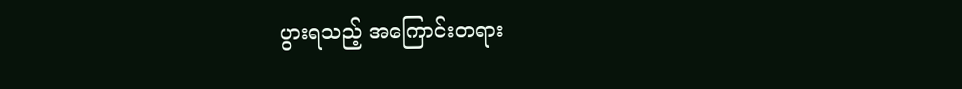ပွားရသည့် အကြောင်းတရား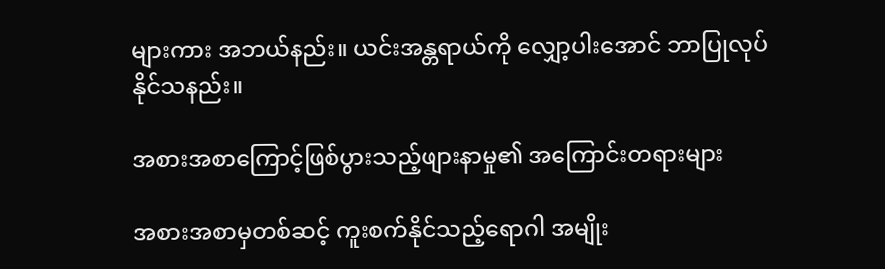များကား အဘယ်နည်း။ ယင်းအန္တရာယ်ကို လျှော့ပါးအောင် ဘာပြုလုပ်နိုင်သနည်း။

အစားအစာကြောင့်ဖြစ်ပွားသည့်ဖျားနာမှု၏ အကြောင်းတရားများ

အစားအစာမှတစ်ဆင့် ကူးစက်နိုင်သည့်ရောဂါ အမျိုး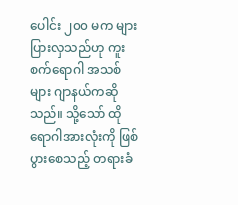ပေါင်း ၂၀၀ မက များပြားလှသည်ဟု ကူးစက်ရောဂါ အသစ်များ ဂျာနယ်ကဆိုသည်။ သို့သော် ထိုရောဂါအားလုံးကို ဖြစ်ပွားစေသည့် တရားခံ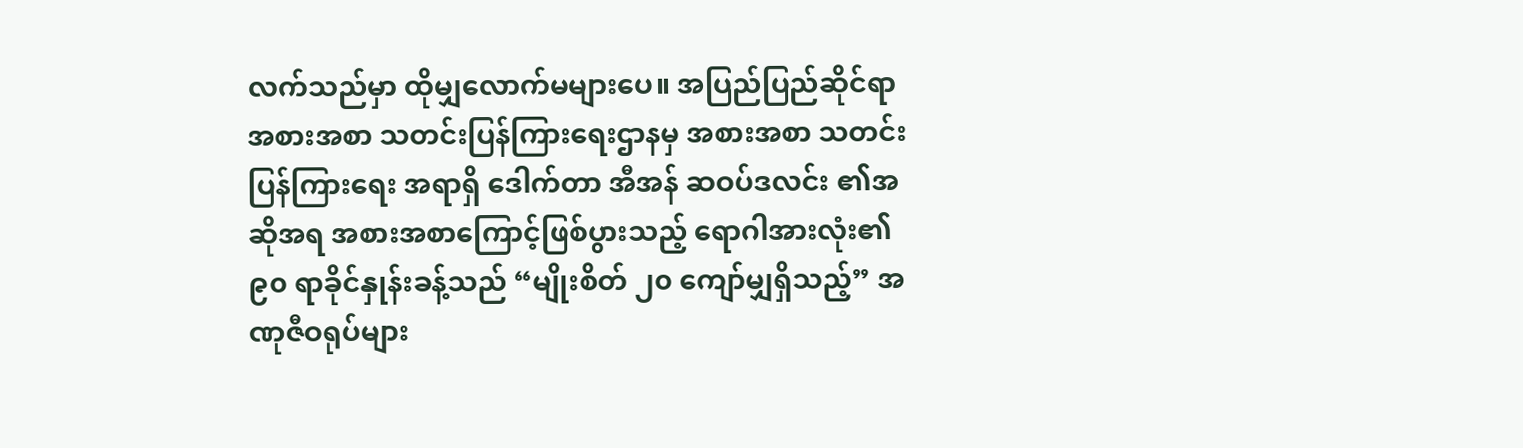လက်သည်မှာ ထိုမျှလောက်မများပေ။ အပြည်ပြည်ဆိုင်ရာ အစားအစာ သတင်းပြန်ကြားရေးဌာနမှ အစားအစာ သတင်းပြန်ကြားရေး အရာရှိ ဒေါက်တာ အီအန် ဆဝပ်ဒလင်း ၏အဆိုအရ အစားအစာကြောင့်ဖြစ်ပွားသည့် ရောဂါအားလုံး၏ ၉၀ ရာခိုင်နှုန်းခန့်သည် “မျိုးစိတ် ၂၀ ကျော်မျှရှိသည့်” အဏုဇီဝရုပ်များ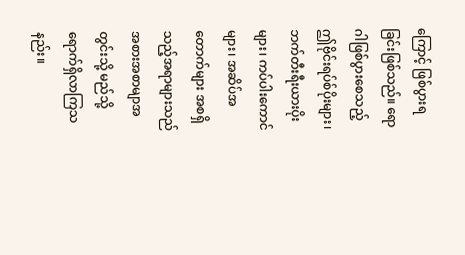ကြောင့် ဖြစ်ပွားရခြင်းဖြစ်သည်။ ရောဂါဖြစ်ပွားစေသည့် ဤဗိုင်းရပ်စ်ပိုးများ၊ ဘက်တီးရီးယားပိုးများ၊ ကပ်ပါးကောင်များ၊ အဆိပ်အတောက်များ အစရှိသည့်အရာများသည် အစားအစာမျာအတွင်းသို့ မည်သို့ ရောက်ရှိလာကြသနည်း။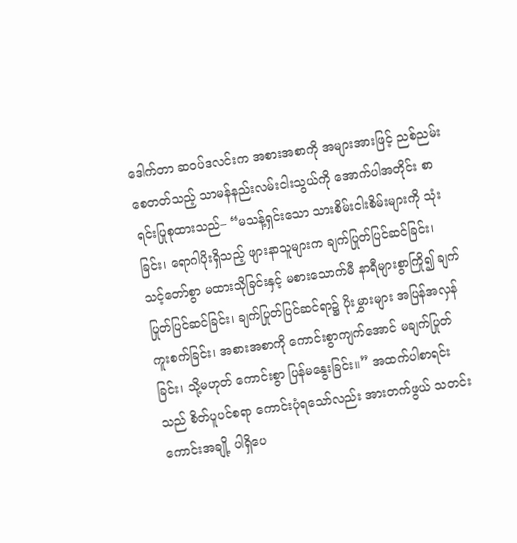ဒေါက်တာ ဆဝပ်ဒလင်းက အစားအစာကို အများအားဖြင့် ညစ်ညမ်းစေတတ်သည့် သာမန်နည်းလမ်းငါးသွယ်ကို အောက်ပါအတိုင်း စာရင်းပြုစုထားသည်– “မသန့်ရှင်းသော သားစိမ်းငါးစိမ်းများကို သုံးခြင်း၊ ရောဂါပိုးရှိသည့် ဖျားနာသူများက ချက်ပြုတ်ပြင်ဆင်ခြင်း၊ သင့်တော်စွာ မထားသိုခြင်းနှင့် မစားသောက်မီ နာရီများစွာကြို၍ ချက်ပြုတ်ပြင်ဆင်ခြင်း၊ ချက်ပြုတ်ပြင်ဆင်ရာ၌ ပိုးမွှားများ အပြန်အလှန် ကူးစက်ခြင်း၊ အစားအစာကို ကောင်းစွာကျက်အောင် မချက်ပြုတ်ခြင်း၊ သို့မဟုတ် ကောင်းစွာ ပြန်မနွေးခြင်း။” အထက်ပါစာရင်းသည် စိတ်ပူပင်စရာ ကောင်းပုံရသော်လည်း အားတက်ဖွယ် သတင်းကောင်းအချို့ ပါရှိပေ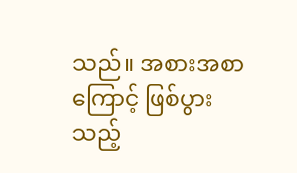သည်။ အစားအစာကြောင့် ဖြစ်ပွားသည့်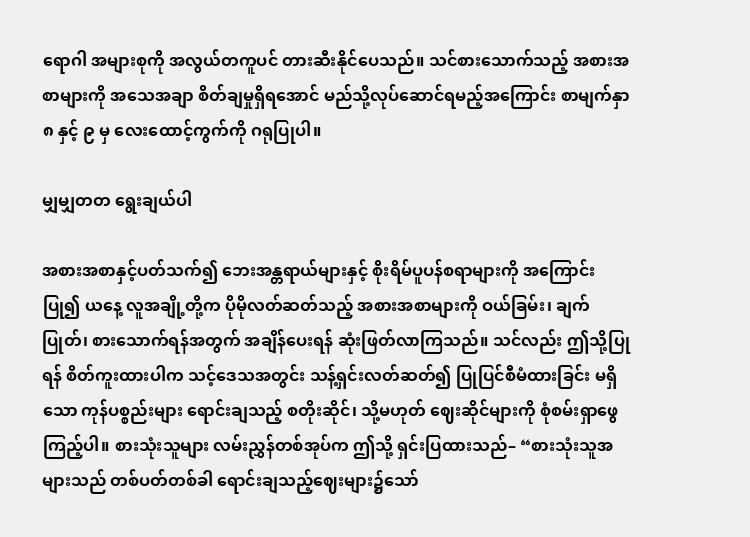ရောဂါ အများစုကို အလွယ်တကူပင် တားဆီးနိုင်ပေသည်။ သင်စားသောက်သည့် အစားအစာများကို အသေအချာ စိတ်ချမှုရှိရအောင် မည်သို့လုပ်ဆောင်ရမည့်အကြောင်း စာမျက်နှာ ၈ နှင့် ၉ မှ လေးထောင့်ကွက်ကို ဂရုပြုပါ။

မျှမျှတတ ရွေးချယ်ပါ

အစားအစာနှင့်ပတ်သက်၍ ဘေးအန္တရာယ်များနှင့် စိုးရိမ်ပူပန်စရာများကို အကြောင်းပြု၍ ယနေ့ လူအချို့တို့က ပိုမိုလတ်ဆတ်သည့် အစားအစာများကို ဝယ်ခြမ်း၊ ချက်ပြုတ်၊ စားသောက်ရန်အတွက် အချိန်ပေးရန် ဆုံးဖြတ်လာကြသည်။ သင်လည်း ဤသို့ပြုရန် စိတ်ကူးထားပါက သင့်ဒေသအတွင်း သန့်ရှင်းလတ်ဆတ်၍ ပြုပြင်စီမံထားခြင်း မရှိသော ကုန်ပစ္စည်းများ ရောင်းချသည့် စတိုးဆိုင်၊ သို့မဟုတ် ဈေးဆိုင်များကို စုံစမ်းရှာဖွေကြည့်ပါ။ စားသုံးသူများ လမ်းညွှန်တစ်အုပ်က ဤသို့ ရှင်းပြထားသည်– “စားသုံးသူအများသည် တစ်ပတ်တစ်ခါ ရောင်းချသည့်ဈေးများ၌သော်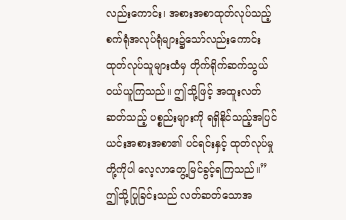လည်းကောင်း၊ အစားအစာထုတ်လုပ်သည့် စက်ရုံအလုပ်ရုံများ၌သော်လည်းကောင်း ထုတ်လုပ်သူများထံမှ တိုက်ရိုက်ဆက်သွယ် ဝယ်ယူကြသည်။ ဤသို့ဖြင့် အထူးလတ်ဆတ်သည့် ပစ္စည်းများကို ရရှိနိုင်သည့်အပြင် ယင်းအစားအစာ၏ ပင်ရင်းနှင့် ထုတ်လုပ်မှုတို့ကိုပါ လေ့လာတွေ့မြင်ခွင့်ရကြသည်။” ဤသို့ပြုခြင်းသည် လတ်ဆတ်သောအ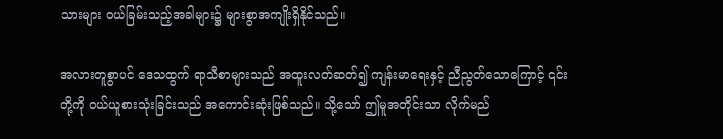သားများ ဝယ်ခြမ်းသည့်အခါများ၌ များစွာအကျိုးရှိနိုင်သည်။

အလားတူစွာပင် ဒေသထွက် ရာသီစာများသည် အထူးလတ်ဆတ်၍ ကျန်းမာရေးနှင့် ညီညွတ်သောကြောင့် ၎င်းတို့ကို ဝယ်ယူစားသုံးခြင်းသည် အကောင်းဆုံးဖြစ်သည်။ သို့သော် ဤမူအတိုင်းသာ လိုက်မည်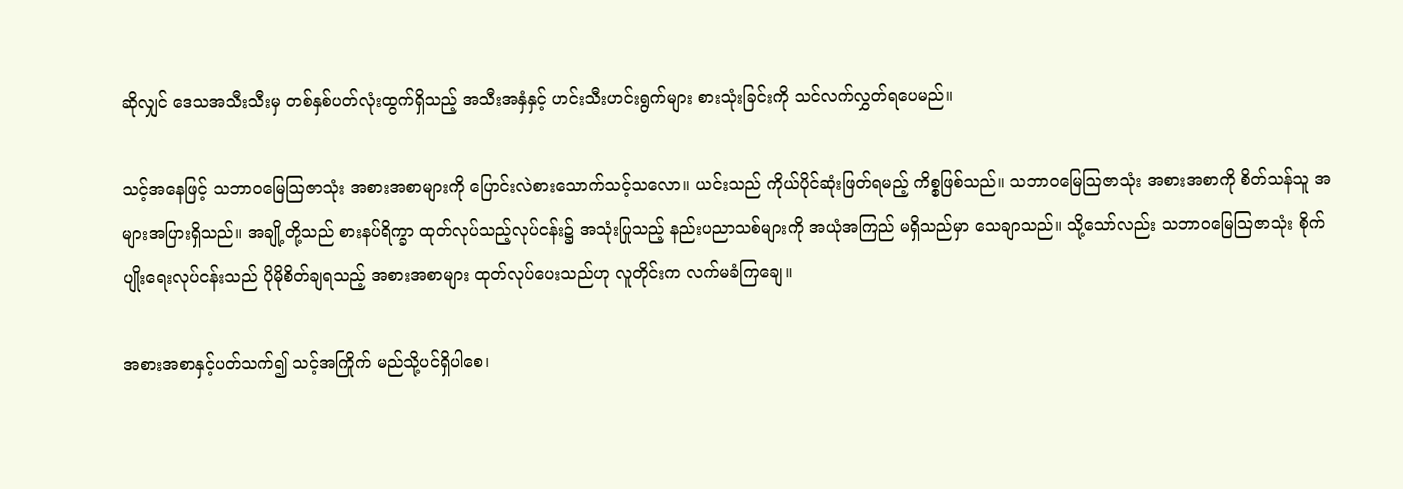ဆိုလျှင် ဒေသအသီးသီးမှ တစ်နှစ်ပတ်လုံးထွက်ရှိသည့် အသီးအနှံနှင့် ဟင်းသီးဟင်းရွက်များ စားသုံးခြင်းကို သင်လက်လွှတ်ရပေမည်။

သင့်အနေဖြင့် သဘာဝမြေသြဇာသုံး အစားအစာများကို ပြောင်းလဲစားသောက်သင့်သလော။ ယင်းသည် ကိုယ်ပိုင်ဆုံးဖြတ်ရမည့် ကိစ္စဖြစ်သည်။ သဘာဝမြေသြဇာသုံး အစားအစာကို စိတ်သန်သူ အများအပြားရှိသည်။ အချို့တို့သည် စားနပ်ရိက္ခာ ထုတ်လုပ်သည့်လုပ်ငန်း၌ အသုံးပြုသည့် နည်းပညာသစ်များကို အယုံအကြည် မရှိသည်မှာ သေချာသည်။ သို့သော်လည်း သဘာဝမြေသြဇာသုံး စိုက်ပျိုးရေးလုပ်ငန်းသည် ပိုမိုစိတ်ချရသည့် အစားအစာများ ထုတ်လုပ်ပေးသည်ဟု လူတိုင်းက လက်မခံကြချေ။

အစားအစာနှင့်ပတ်သက်၍ သင့်အကြိုက် မည်သို့ပင်ရှိပါစေ၊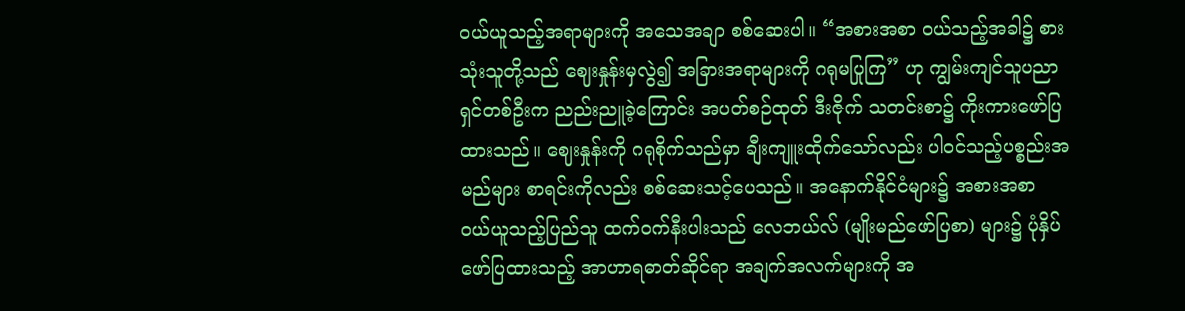ဝယ်ယူသည့်အရာများကို အသေအချာ စစ်ဆေးပါ။ “အစားအစာ ဝယ်သည့်အခါ၌ စားသုံးသူတို့သည် ဈေးနှုန်းမှလွဲ၍ အခြားအရာများကို ဂရုမပြုကြ” ဟု ကျွမ်းကျင်သူပညာရှင်တစ်ဦးက ညည်းညူခဲ့ကြောင်း အပတ်စဉ်ထုတ် ဒီးဇိုက် သတင်းစာ၌ ကိုးကားဖော်ပြထားသည်။ ဈေးနှုန်းကို ဂရုစိုက်သည်မှာ ချီးကျူးထိုက်သော်လည်း ပါဝင်သည့်ပစ္စည်းအမည်များ စာရင်းကိုလည်း စစ်ဆေးသင့်ပေသည်။ အနောက်နိုင်ငံများ၌ အစားအစာ ဝယ်ယူသည့်ပြည်သူ ထက်ဝက်နီးပါးသည် လေဘယ်လ် (မျိုးမည်ဖော်ပြစာ) များ၌ ပုံနှိပ်ဖော်ပြထားသည့် အာဟာရဓာတ်ဆိုင်ရာ အချက်အလက်များကို အ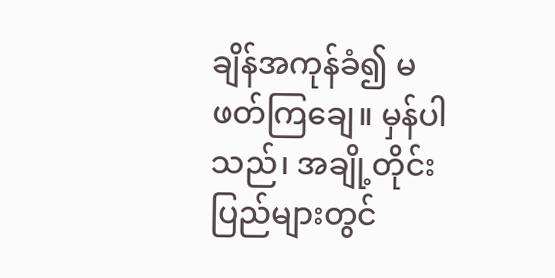ချိန်အကုန်ခံ၍ မဖတ်ကြချေ။ မှန်ပါသည်၊ အချို့တိုင်းပြည်များတွင်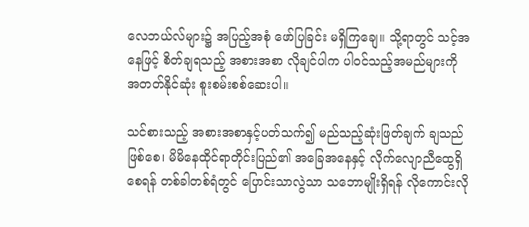လေဘယ်လ်များ၌ အပြည့်အစုံ ဖော်ပြခြင်း မရှိကြချေ။ သို့ရာတွင် သင့်အနေဖြင့် စိတ်ချရသည့် အစားအစာ လိုချင်ပါက ပါဝင်သည့်အမည်များကို အတတ်နိုင်ဆုံး စူးစမ်းစစ်ဆေးပါ။

သင်စားသည့် အစားအစာနှင့်ပတ်သက်၍ မည်သည့်ဆုံးဖြတ်ချက် ချသည်ဖြစ်စေ၊ မိမိနေထိုင်ရာတိုင်းပြည်၏ အခြေအနေနှင့် လိုက်လျောညီထွေရှိစေရန် တစ်ခါတစ်ရံတွင် ပြောင်းသာလွဲသာ သဘောမျိုးရှိရန် လိုကောင်းလို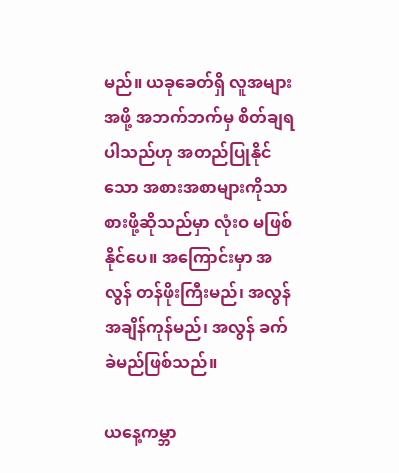မည်။ ယခုခေတ်ရှိ လူအများအဖို့ အဘက်ဘက်မှ စိတ်ချရပါသည်ဟု အတည်ပြုနိုင်သော အစားအစာများကိုသာ စားဖို့ဆိုသည်မှာ လုံးဝ မဖြစ်နိုင်ပေ။ အကြောင်းမှာ အလွန် တန်ဖိုးကြီးမည်၊ အလွန် အချိန်ကုန်မည်၊ အလွန် ခက်ခဲမည်ဖြစ်သည်။

ယနေ့ကမ္ဘာ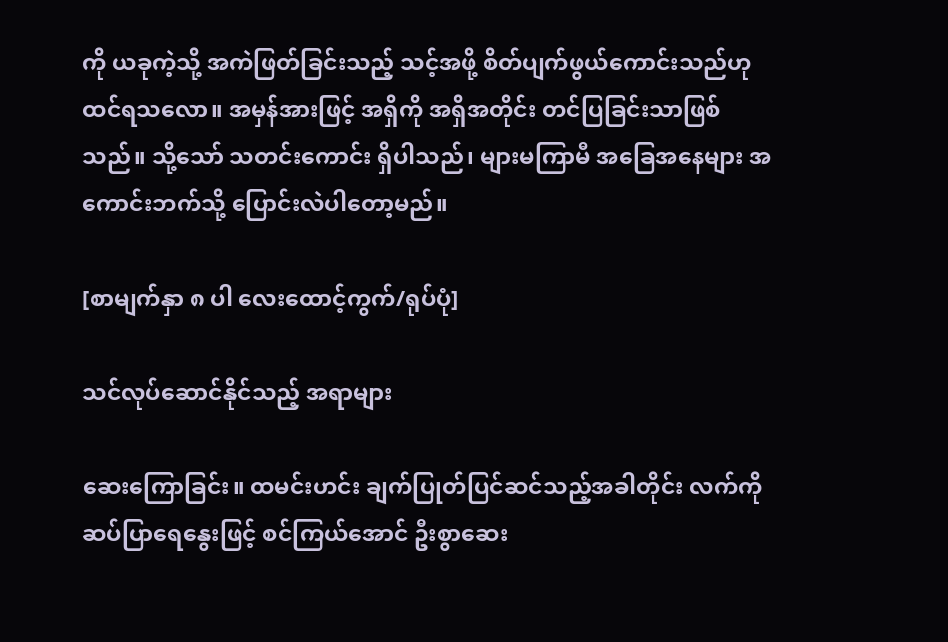ကို ယခုကဲ့သို့ အကဲဖြတ်ခြင်းသည့် သင့်အဖို့ စိတ်ပျက်ဖွယ်ကောင်းသည်ဟု ထင်ရသလော။ အမှန်အားဖြင့် အရှိကို အရှိအတိုင်း တင်ပြခြင်းသာဖြစ်သည်။ သို့သော် သတင်းကောင်း ရှိပါသည်၊ များမကြာမီ အခြေအနေများ အကောင်းဘက်သို့ ပြောင်းလဲပါတော့မည်။

[စာမျက်နှာ ၈ ပါ လေးထောင့်ကွက်/ရုပ်ပုံ]

သင်လုပ်ဆောင်နိုင်သည့် အရာများ

ဆေးကြောခြင်း။ ထမင်းဟင်း ချက်ပြုတ်ပြင်ဆင်သည့်အခါတိုင်း လက်ကို ဆပ်ပြာရေနွေးဖြင့် စင်ကြယ်အောင် ဦးစွာဆေး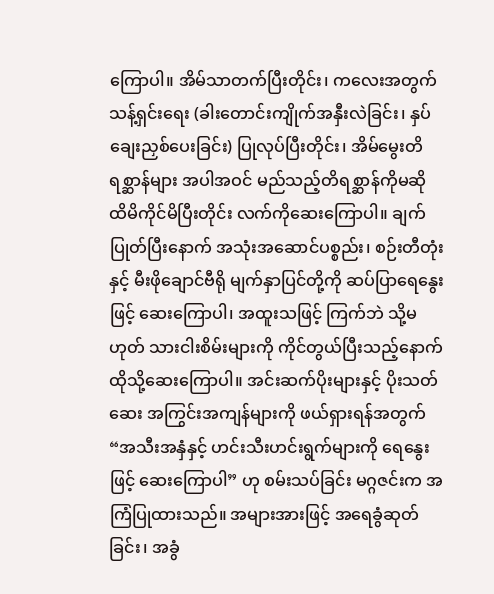ကြောပါ။ အိမ်သာတက်ပြီးတိုင်း၊ ကလေးအတွက် သန့်ရှင်းရေး (ခါးတောင်းကျိုက်အနှီးလဲခြင်း၊ နှပ်ချေးညှစ်ပေးခြင်း) ပြုလုပ်ပြီးတိုင်း၊ အိမ်မွေးတိရစ္ဆာန်များ အပါအဝင် မည်သည့်တိရစ္ဆာန်ကိုမဆို ထိမိကိုင်မိပြီးတိုင်း လက်ကိုဆေးကြောပါ။ ချက်ပြုတ်ပြီးနောက် အသုံးအဆောင်ပစ္စည်း၊ စဉ်းတီတုံးနှင့် မီးဖိုချောင်ဗီရို မျက်နှာပြင်တို့ကို ဆပ်ပြာရေနွေးဖြင့် ဆေးကြောပါ၊ အထူးသဖြင့် ကြက်ဘဲ သို့မဟုတ် သားငါးစိမ်းများကို ကိုင်တွယ်ပြီးသည့်နောက် ထိုသို့ဆေးကြောပါ။ အင်းဆက်ပိုးများနှင့် ပိုးသတ်ဆေး အကြွင်းအကျန်များကို ဖယ်ရှားရန်အတွက် “အသီးအနှံနှင့် ဟင်းသီးဟင်းရွက်များကို ရေနွေးဖြင့် ဆေးကြောပါ” ဟု စမ်းသပ်ခြင်း မဂ္ဂဇင်းက အကြံပြုထားသည်။ အများအားဖြင့် အရေခွံဆုတ်ခြင်း၊ အခွံ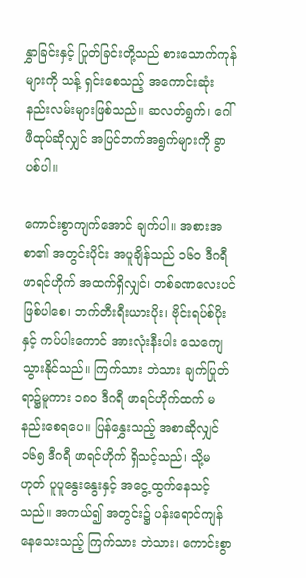နွှာခြင်းနှင့် ပြုတ်ခြင်းတို့သည် စားသောက်ကုန်များကို သန့် ရှင်းစေသည့် အကောင်းဆုံး နည်းလမ်းများဖြစ်သည်။ ဆလတ်ရွက်၊ ဂေါ်ဖီထုပ်ဆိုလျှင် အပြင်ဘက်အရွက်များကို ခွာပစ်ပါ။

ကောင်းစွာကျက်အောင် ချက်ပါ။ အစားအစာ၏ အတွင်းပိုင်း အပူချိန်သည် ၁၆၀ ဒီဂရီ ဖာရင်ဟိုက် အထက်ရှိလျှင်၊ တစ်ခဏလေးပင်ဖြစ်ပါစေ၊ ဘက်တီးရီးယားပိုး၊ ဗိုင်းရပ်စ်ပိုးနှင့် ကပ်ပါးကောင် အားလုံးနီးပါး သေကျေသွားနိုင်သည်။ ကြက်သား ဘဲသား ချက်ပြုတ်ရာ၌မူကား ၁၈၀ ဒီဂရီ ဖာရင်ဟိုက်ထက် မနည်းစေရပေ။ ပြန်နွှေးသည့် အစာဆိုလျှင် ၁၆၅ ဒီဂရီ ဖာရင်ဟိုက် ရှိသင့်သည်၊ သို့မဟုတ် ပူပူနွေးနွေးနှင့် အငွေ့ထွက်နေသင့်သည်။ အကယ်၍ အတွင်း၌ ပန်းရောင်ကျန်နေသေးသည့် ကြက်သား ဘဲသား၊ ကောင်းစွာ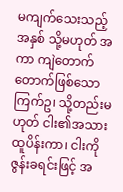မကျက်သေးသည့် အနှစ် သို့မဟုတ် အကာ ကျဲတောက်တောက်ဖြစ်သော ကြက်ဥ၊ သို့တည်းမဟုတ် ငါး၏အသား ထူပိန်းကာ၊ ငါးကို ဇွန်းခရင်းဖြင့် အ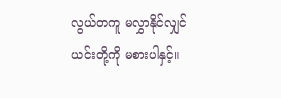လွယ်တကူ မလွှာနိုင်လျှင် ယင်းတို့ကို မစားပါနှင့်။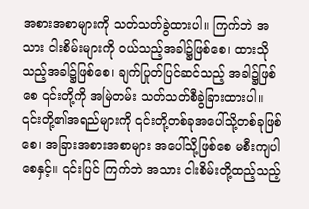အစားအစာများကို သတ်သတ်ခွဲထားပါ။ ကြက်ဘဲ အသား ငါးစိမ်းများကို ဝယ်သည့်အခါ၌ဖြစ်စေ၊ ထားသိုသည့်အခါ၌ဖြစ်စေ၊ ချက်ပြုတ်ပြင်ဆင်သည့် အခါ၌ဖြစ်စေ ၎င်းတို့ကို အမြဲတမ်း သတ်သတ်စီခွဲခြားထားပါ။ ၎င်းတို့၏အရည်များကို ၎င်းတို့တစ်ခုအပေါ်သို့တစ်ခုဖြစ်စေ၊ အခြားအစားအစာများ အပေါ်သို့ဖြစ်စေ မစီးကျပါစေနှင့်။ ၎င်းပြင် ကြက်ဘဲ အသား ငါးစိမ်းတို့ထည့်သည့်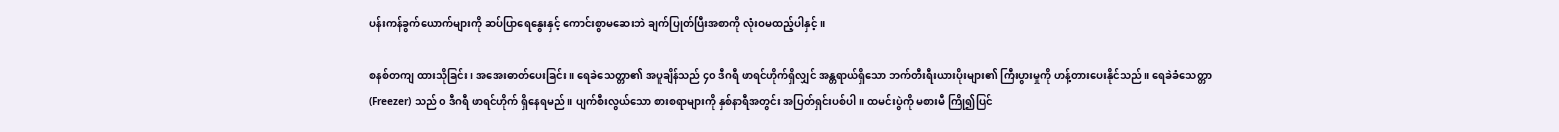ပန်းကန်ခွက်ယောက်များကို ဆပ်ပြာရေနွေးနှင့် ကောင်းစွာမဆေးဘဲ ချက်ပြုတ်ပြီးအစာကို လုံးဝမထည့်ပါနှင့်။

စနစ်တကျ ထားသိုခြင်း၊ အအေးဓာတ်ပေးခြင်း။ ရေခဲသေတ္တာ၏ အပူချိန်သည် ၄၀ ဒီဂရီ ဖာရင်ဟိုက်ရှိလျှင် အန္တရာယ်ရှိသော ဘက်တီးရီးယားပိုးများ၏ ကြီးပွားမှုကို ဟန့်တားပေးနိုင်သည်။ ရေခဲခံသေတ္တာ (Freezer) သည် ၀ ဒီဂရီ ဖာရင်ဟိုက် ရှိနေရမည်။ ပျက်စီးလွယ်သော စားစရာများကို နှစ်နာရီအတွင်း အပြတ်ရှင်းပစ်ပါ။ ထမင်းပွဲကို မစားမီ ကြို၍ပြင်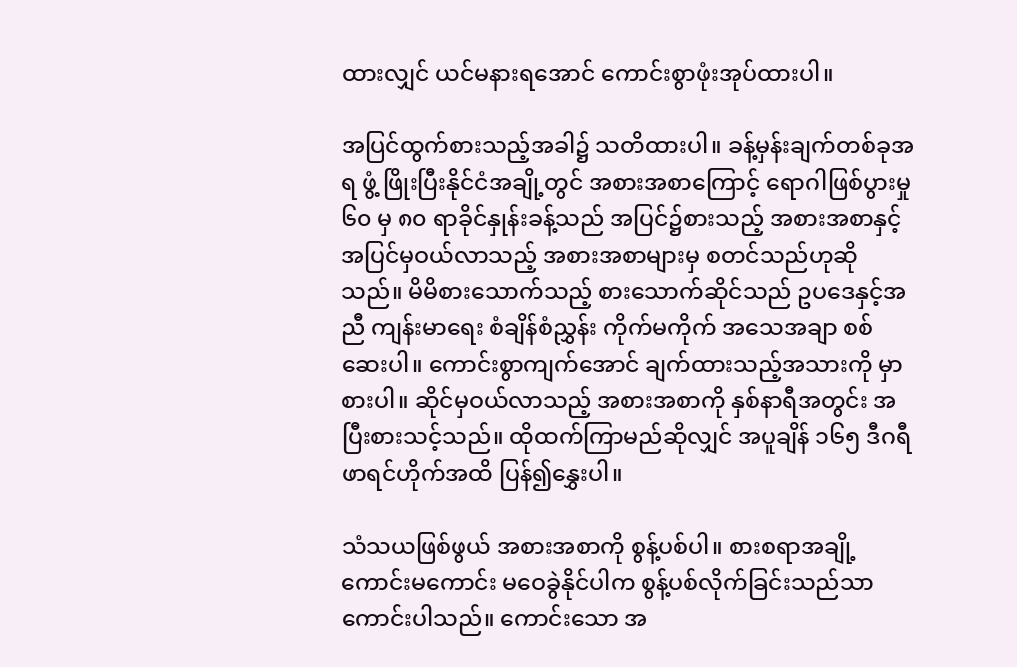ထားလျှင် ယင်မနားရအောင် ကောင်းစွာဖုံးအုပ်ထားပါ။

အပြင်ထွက်စားသည့်အခါ၌ သတိထားပါ။ ခန့်မှန်းချက်တစ်ခုအရ ဖွံ့ ဖြိုးပြီးနိုင်ငံအချို့တွင် အစားအစာကြောင့် ရောဂါဖြစ်ပွားမှု ၆၀ မှ ၈၀ ရာခိုင်နှုန်းခန့်သည် အပြင်၌စားသည့် အစားအစာနှင့် အပြင်မှဝယ်လာသည့် အစားအစာများမှ စတင်သည်ဟုဆိုသည်။ မိမိစားသောက်သည့် စားသောက်ဆိုင်သည် ဥပဒေနှင့်အညီ ကျန်းမာရေး စံချိန်စံညွှန်း ကိုက်မကိုက် အသေအချာ စစ်ဆေးပါ။ ကောင်းစွာကျက်အောင် ချက်ထားသည့်အသားကို မှာစားပါ။ ဆိုင်မှဝယ်လာသည့် အစားအစာကို နှစ်နာရီအတွင်း အပြီးစားသင့်သည်။ ထိုထက်ကြာမည်ဆိုလျှင် အပူချိန် ၁၆၅ ဒီဂရီ ဖာရင်ဟိုက်အထိ ပြန်၍နွှေးပါ။

သံသယဖြစ်ဖွယ် အစားအစာကို စွန့်ပစ်ပါ။ စားစရာအချို့ ကောင်းမကောင်း မဝေခွဲနိုင်ပါက စွန့်ပစ်လိုက်ခြင်းသည်သာ ကောင်းပါသည်။ ကောင်းသော အ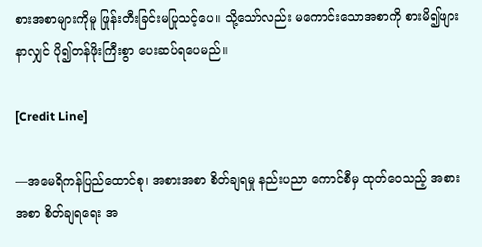စားအစာများကိုမူ ဖြုန်းတီးခြင်းမပြုသင့်ပေ။ သို့သော်လည်း မကောင်းသောအစာကို စားမိ၍ဖျားနာလျှင် ပို၍တန်ဖိုးကြီးစွာ ပေးဆပ်ရပေမည်။

[Credit Line]

—အမေရိကန်ပြည်ထောင်စု၊ အစားအစာ စိတ်ချရမှု နည်းပညာ ကောင်စီမှ ထုတ်ဝေသည့် အစားအစာ စိတ်ချရရေး အ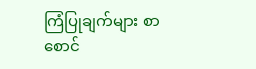ကြံပြုချက်များ စာစောင်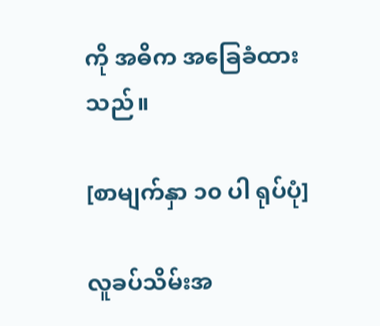ကို အဓိက အခြေခံထားသည်။

[စာမျက်နှာ ၁၀ ပါ ရုပ်ပုံ]

လူခပ်သိမ်းအ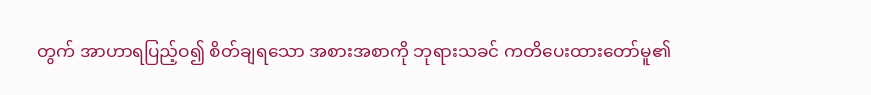တွက် အာဟာရပြည့်ဝ၍ စိတ်ချရသော အစားအစာကို ဘုရားသခင် ကတိပေးထားတော်မူ၏